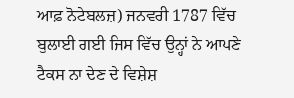ਆਫ਼ ਨੋਟੇਬਲਜ਼) ਜਨਵਰੀ 1787 ਵਿੱਚ ਬੁਲਾਈ ਗਈ ਜਿਸ ਵਿੱਚ ਉਨ੍ਹਾਂ ਨੇ ਆਪਣੇ
ਟੈਕਸ ਨਾ ਦੇਣ ਦੇ ਵਿਸ਼ੇਸ਼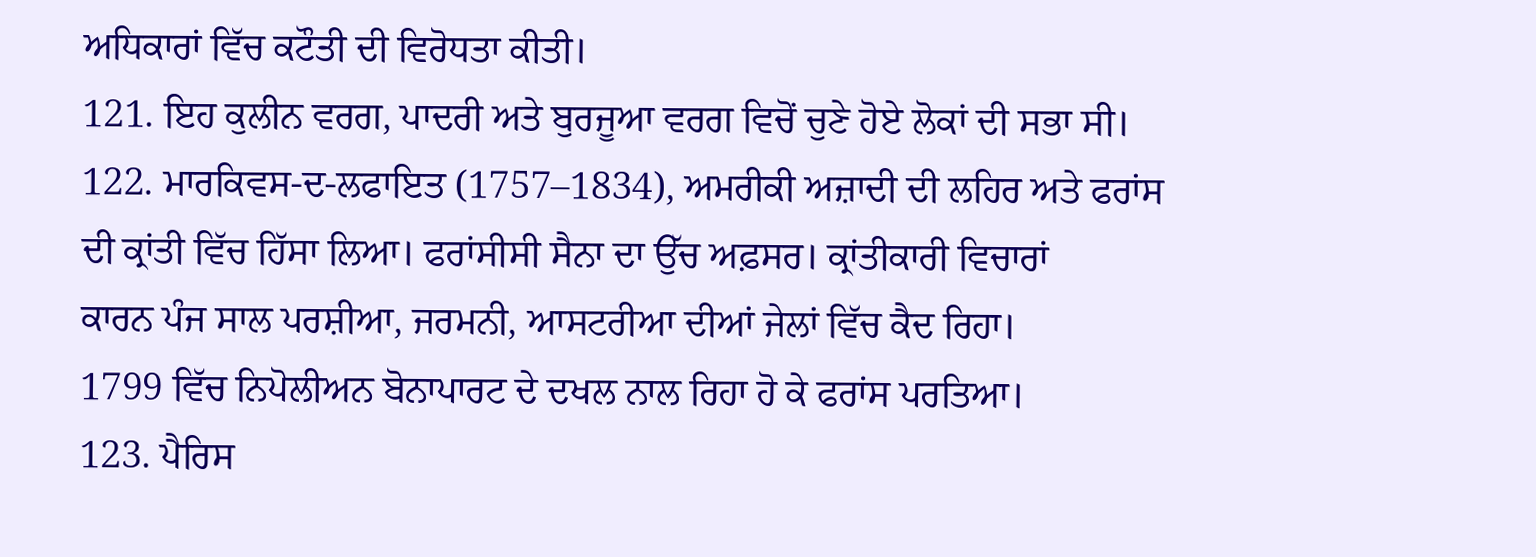ਅਧਿਕਾਰਾਂ ਵਿੱਚ ਕਟੌਤੀ ਦੀ ਵਿਰੋਧਤਾ ਕੀਤੀ।
121. ਇਹ ਕੁਲੀਨ ਵਰਗ, ਪਾਦਰੀ ਅਤੇ ਬੁਰਜੂਆ ਵਰਗ ਵਿਚੋਂ ਚੁਣੇ ਹੋਏ ਲੋਕਾਂ ਦੀ ਸਭਾ ਸੀ।
122. ਮਾਰਕਿਵਸ-ਦ-ਲਫਾਇਤ (1757–1834), ਅਮਰੀਕੀ ਅਜ਼ਾਦੀ ਦੀ ਲਹਿਰ ਅਤੇ ਫਰਾਂਸ
ਦੀ ਕ੍ਰਾਂਤੀ ਵਿੱਚ ਹਿੱਸਾ ਲਿਆ। ਫਰਾਂਸੀਸੀ ਸੈਨਾ ਦਾ ਉੱਚ ਅਫ਼ਸਰ। ਕ੍ਰਾਂਤੀਕਾਰੀ ਵਿਚਾਰਾਂ
ਕਾਰਨ ਪੰਜ ਸਾਲ ਪਰਸ਼ੀਆ, ਜਰਮਨੀ, ਆਸਟਰੀਆ ਦੀਆਂ ਜੇਲਾਂ ਵਿੱਚ ਕੈਦ ਰਿਹਾ।
1799 ਵਿੱਚ ਨਿਪੋਲੀਅਨ ਬੋਨਾਪਾਰਟ ਦੇ ਦਖਲ ਨਾਲ ਰਿਹਾ ਹੋ ਕੇ ਫਰਾਂਸ ਪਰਤਿਆ।
123. ਪੈਰਿਸ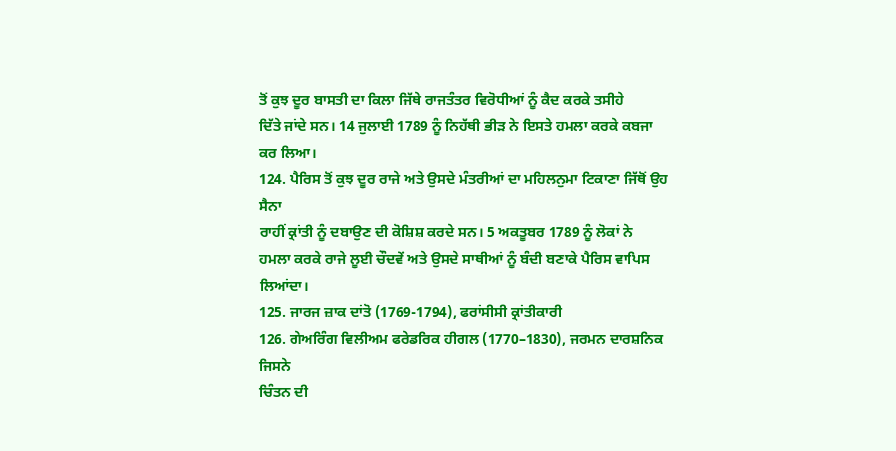ਤੋਂ ਕੁਝ ਦੂਰ ਬਾਸਤੀ ਦਾ ਕਿਲਾ ਜਿੱਥੇ ਰਾਜਤੰਤਰ ਵਿਰੋਧੀਆਂ ਨੂੰ ਕੈਦ ਕਰਕੇ ਤਸੀਹੇ
ਦਿੱਤੇ ਜਾਂਦੇ ਸਨ। 14 ਜੁਲਾਈ 1789 ਨੂੰ ਨਿਹੱਥੀ ਭੀੜ ਨੇ ਇਸਤੇ ਹਮਲਾ ਕਰਕੇ ਕਬਜਾ
ਕਰ ਲਿਆ।
124. ਪੈਰਿਸ ਤੋਂ ਕੁਝ ਦੂਰ ਰਾਜੇ ਅਤੇ ਉਸਦੇ ਮੰਤਰੀਆਂ ਦਾ ਮਹਿਲਨੁਮਾ ਟਿਕਾਣਾ ਜਿੱਥੋਂ ਉਹ ਸੈਨਾ
ਰਾਹੀਂ ਕ੍ਰਾਂਤੀ ਨੂੰ ਦਬਾਉਣ ਦੀ ਕੋਸ਼ਿਸ਼ ਕਰਦੇ ਸਨ। 5 ਅਕਤੂਬਰ 1789 ਨੂੰ ਲੋਕਾਂ ਨੇ
ਹਮਲਾ ਕਰਕੇ ਰਾਜੇ ਲੂਈ ਚੌਦਵੇਂ ਅਤੇ ਉਸਦੇ ਸਾਥੀਆਂ ਨੂੰ ਬੰਦੀ ਬਣਾਕੇ ਪੈਰਿਸ ਵਾਪਿਸ
ਲਿਆਂਦਾ।
125. ਜਾਰਜ ਜ਼ਾਕ ਦਾਂਤੋ (1769-1794), ਫਰਾਂਸੀਸੀ ਕ੍ਰਾਂਤੀਕਾਰੀ
126. ਗੇਅਰਿੰਗ ਵਿਲੀਅਮ ਫਰੇਡਰਿਕ ਹੀਗਲ (1770–1830), ਜਰਮਨ ਦਾਰਸ਼ਨਿਕ ਜਿਸਨੇ
ਚਿੰਤਨ ਦੀ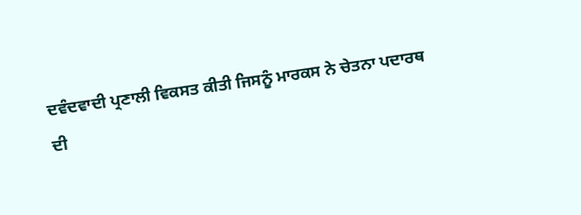ਦਵੰਦਵਾਦੀ ਪ੍ਰਣਾਲੀ ਵਿਕਸਤ ਕੀਤੀ ਜਿਸਨੂੰ ਮਾਰਕਸ ਨੇ ਚੇਤਨਾ ਪਦਾਰਥ
ਦੀ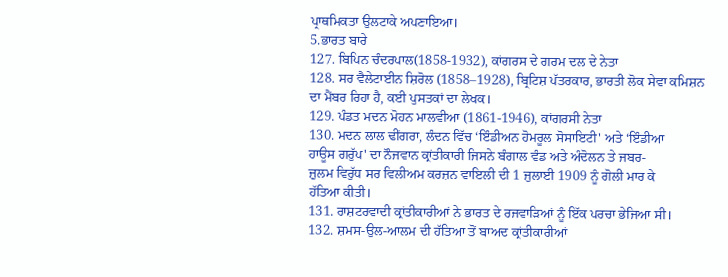ਪ੍ਰਾਥਮਿਕਤਾ ਉਲਟਾਕੇ ਅਪਣਾਇਆ।
5.ਭਾਰਤ ਬਾਰੇ
127. ਬਿਪਿਨ ਚੰਦਰਪਾਲ(1858-1932), ਕਾਂਗਰਸ ਦੇ ਗਰਮ ਦਲ ਦੇ ਨੇਤਾ
128. ਸਰ ਵੈਲੇਟਾਈਨ ਸ਼ਿਰੋਲ (1858–1928), ਬ੍ਰਿਟਿਸ਼ ਪੱਤਰਕਾਰ, ਭਾਰਤੀ ਲੋਕ ਸੇਵਾ ਕਮਿਸ਼ਨ
ਦਾ ਮੈਂਬਰ ਰਿਹਾ ਹੈ, ਕਈ ਪੁਸਤਕਾਂ ਦਾ ਲੇਖਕ।
129. ਪੰਡਤ ਮਦਨ ਮੋਹਨ ਮਾਲਵੀਆ (1861-1946), ਕਾਂਗਰਸੀ ਨੇਤਾ
130. ਮਦਨ ਲਾਲ ਢੀਂਗਰਾ, ਲੰਦਨ ਵਿੱਚ ‘ਇੰਡੀਅਨ ਹੋਮਰੂਲ ਸੋਸਾਇਟੀ' ਅਤੇ ‘ਇੰਡੀਆ
ਹਾਊਸ ਗਰੁੱਪ' ਦਾ ਨੌਜਵਾਨ ਕ੍ਰਾਂਤੀਕਾਰੀ ਜਿਸਨੇ ਬੰਗਾਲ ਵੰਡ ਅਤੇ ਅੰਦੋਲਨ ਤੇ ਜਬਰ-
ਜ਼ੁਲਮ ਵਿਰੁੱਧ ਸਰ ਵਿਲੀਅਮ ਕਰਜ਼ਨ ਵਾਇਲੀ ਦੀ 1 ਜੁਲਾਈ 1909 ਨੂੰ ਗੋਲੀ ਮਾਰ ਕੇ
ਹੱਤਿਆ ਕੀਤੀ।
131. ਰਾਸ਼ਟਰਵਾਦੀ ਕ੍ਰਾਂਤੀਕਾਰੀਆਂ ਨੇ ਭਾਰਤ ਦੇ ਰਜਵਾੜਿਆਂ ਨੂੰ ਇੱਕ ਪਰਚਾ ਭੇਜਿਆ ਸੀ।
132. ਸ਼ਮਸ-ਉਲ-ਆਲਮ ਦੀ ਹੱਤਿਆ ਤੋਂ ਬਾਅਦ ਕ੍ਰਾਂਤੀਕਾਰੀਆਂ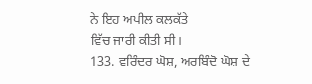ਨੇ ਇਹ ਅਪੀਲ ਕਲਕੱਤੇ
ਵਿੱਚ ਜਾਰੀ ਕੀਤੀ ਸੀ।
133. ਵਰਿੰਦਰ ਘੋਸ਼, ਅਰਬਿੰਦੋ ਘੋਸ਼ ਦੇ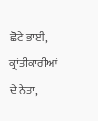ਛੋਟੇ ਭਾਈ, ਕ੍ਰਾਂਤੀਕਾਰੀਆਂ ਦੇ ਨੇਤਾ,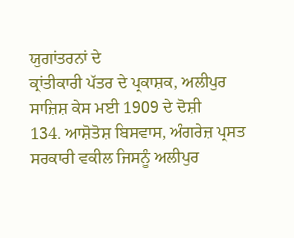ਯੁਗਾਂਤਰਨਾਂ ਦੇ
ਕ੍ਰਾਂਤੀਕਾਰੀ ਪੱਤਰ ਦੇ ਪ੍ਰਕਾਸ਼ਕ, ਅਲੀਪੁਰ ਸਾਜ਼ਿਸ਼ ਕੇਸ ਮਈ 1909 ਦੇ ਦੋਸ਼ੀ
134. ਆਸ਼ੋਤੋਸ਼ ਬਿਸਵਾਸ, ਅੰਗਰੇਜ਼ ਪ੍ਰਸਤ ਸਰਕਾਰੀ ਵਕੀਲ ਜਿਸਨੂੰ ਅਲੀਪੁਰ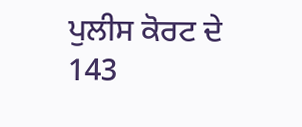ਪੁਲੀਸ ਕੋਰਟ ਦੇ
143